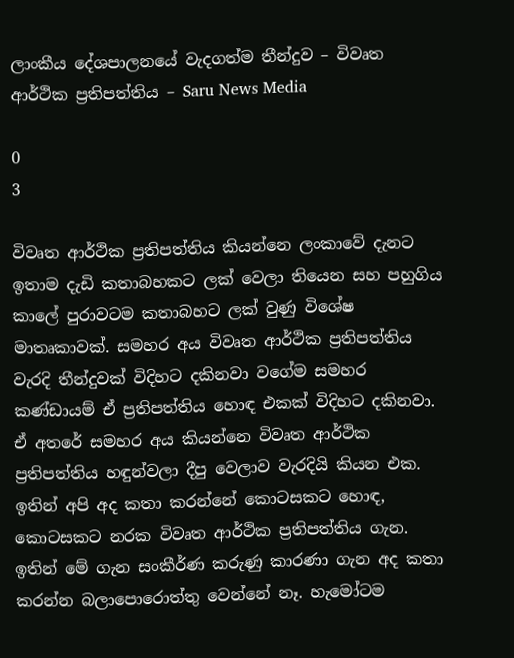ලාංකීය දේශපාලනයේ වැදගත්ම තීන්දුව – විවෘත ආර්ථික ප්‍රතිපත්තිය – Saru News Media

0
3

විවෘත ආර්ථික ප්‍රතිපත්තිය කියන්නෙ ලංකාවේ දැනට ඉතාම දැඩි කතාබහකට ලක් වෙලා තියෙන සහ පහුගිය කාලේ පුරාවටම කතාබහට ලක් වුණු විශේෂ මාතෘකාවක්. සමහර අය විවෘත ආර්ථික ප්‍රතිපත්තිය වැරදි තීන්දුවක් විදිහට දකිනවා වගේම සමහර කණ්ඩායම් ඒ ප්‍රතිපත්තිය හොඳ එකක් විදිහට දකිනවා. ඒ අතරේ සමහර අය කියන්නෙ විවෘත ආර්ථික ප්‍රතිපත්තිය හඳුන්වලා දීපු වෙලාව වැරදියි කියන එක. ඉතින් අපි අද කතා කරන්නේ කොටසකට හොඳ, කොටසකට නරක විවෘත ආර්ථික ප්‍රතිපත්තිය ගැන. ඉතින් මේ ගැන සංකීර්ණ කරුණු කාරණා ගැන අද කතා කරන්න බලාපොරොත්තු වෙන්නේ නෑ. හැමෝටම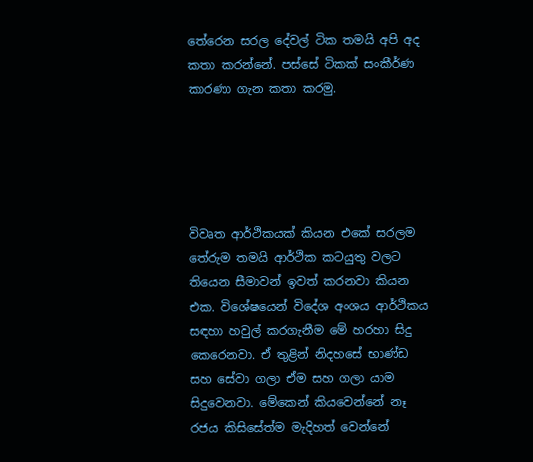තේරෙන සරල දේවල් ටික තමයි අපි අද කතා කරන්නේ. පස්සේ ටිකක් සංකීර්ණ කාරණා ගැන කතා කරමු.





විවෘත ආර්ථිකයක් කියන එකේ සරලම තේරුම තමයි ආර්ථික කටයුතු වලට තියෙන සීමාවන් ඉවත් කරනවා කියන එක. විශේෂයෙන් විදේශ අංශය ආර්ථිකය සඳහා හවුල් කරගැනීම මේ හරහා සිදු කෙරෙනවා. ඒ තුළින් නිදහසේ භාණ්ඩ සහ සේවා ගලා ඒම සහ ගලා යාම සිදුවෙනවා. මේකෙන් කියවෙන්නේ නෑ රජය කිසිසේත්ම මැදිහත් වෙන්නේ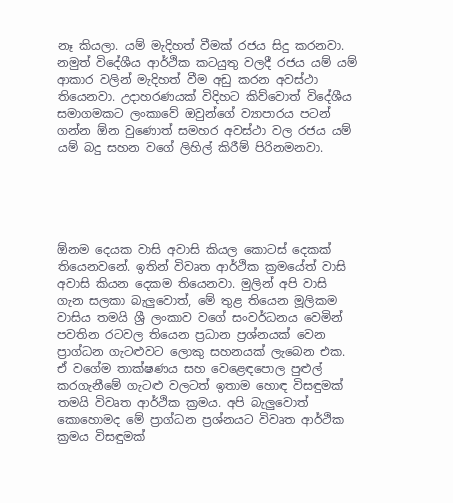නෑ කියලා. යම් මැදිහත් වීමක් රජය සිදු කරනවා. නමුත් විදේශීය ආර්ථික කටයුතු වලදී රජය යම් යම් ආකාර වලින් මැදිහත් වීම අඩු කරන අවස්ථා තියෙනවා. උදාහරණයක් විදිහට කිව්වොත් විදේශීය සමාගමකට ලංකාවේ ඔවුන්ගේ ව්‍යාපාරය පටන් ගන්න ඕන වුණොත් සමහර අවස්ථා වල රජය යම් යම් බදු සහන වගේ ලිහිල් කිරීම් පිරිනමනවා.





ඕනම දෙයක වාසි අවාසි කියල කොටස් දෙකක් තියෙනවනේ. ඉතින් විවෘත ආර්ථික ක්‍රමයේත් වාසි අවාසි කියන දෙකම තියෙනවා. මුලින් අපි වාසි ගැන සලකා බැලුවොත්, මේ තුළ තියෙන මූලිකම වාසිය තමයි ශ්‍රී ලංකාව වගේ සංවර්ධනය වෙමින් පවතින රටවල තියෙන ප්‍රධාන ප්‍රශ්නයක් වෙන ප්‍රාග්ධන ගැටළුවට ලොකු සහනයක් ලැබෙන එක. ඒ වගේම තාක්ෂණය සහ වෙළෙඳපොල පුළුල් කරගැනීමේ ගැටළු වලටත් ඉතාම හොඳ විසඳුමක් තමයි විවෘත ආර්ථික ක්‍රමය. අපි බැලුවොත් කොහොමද මේ ප්‍රාග්ධන ප්‍රශ්නයට විවෘත ආර්ථික ක්‍රමය විසඳුමක්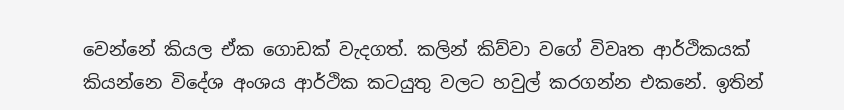වෙන්නේ කියල ඒක ගොඩක් වැදගත්. කලින් කිව්වා වගේ විවෘත ආර්ථිකයක් කියන්නෙ විදේශ අංශය ආර්ථික කටයුතු වලට හවුල් කරගන්න එකනේ. ඉතින්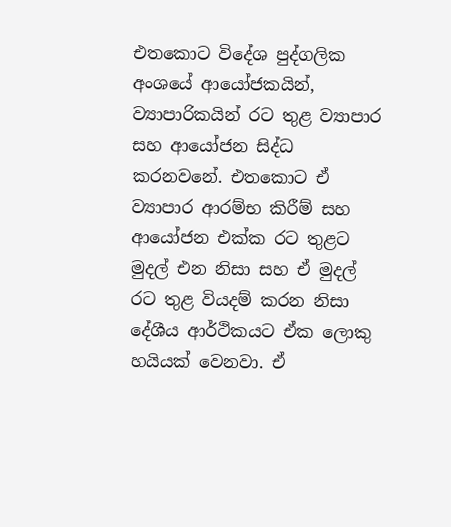එතකොට විදේශ පුද්ගලික අංශයේ ආයෝජකයින්, ව්‍යාපාරිකයින් රට තුළ ව්‍යාපාර සහ ආයෝජන සිද්ධ කරනවනේ. එතකොට ඒ ව්‍යාපාර ආරම්භ කිරීම් සහ ආයෝජන එක්ක රට තුළට මුදල් එන නිසා සහ ඒ මුදල් රට තුළ වියදම් කරන නිසා දේශීය ආර්ථිකයට ඒක ලොකු හයියක් වෙනවා. ඒ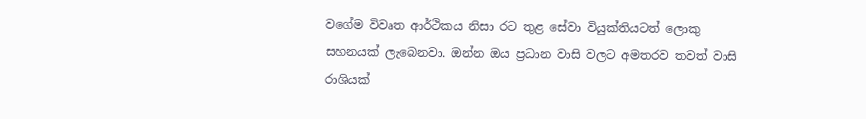වගේම විවෘත ආර්ථිකය නිසා රට තුළ සේවා වියුක්තියටත් ලොකු සහනයක් ලැබෙනවා. ඔන්න ඔය ප්‍රධාන වාසි වලට අමතරව තවත් වාසි රාශියක්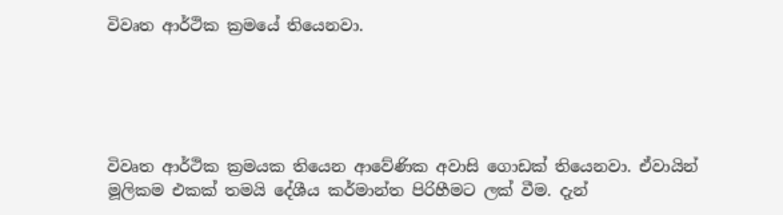විවෘත ආර්ථික ක්‍රමයේ තියෙනවා.





විවෘත ආර්ථික ක්‍රමයක තියෙන ආවේණික අවාසි ගොඩක් තියෙනවා. ඒවායින් මූලිකම එකක් තමයි දේශීය කර්මාන්ත පිරිහීමට ලක් වීම. දැන්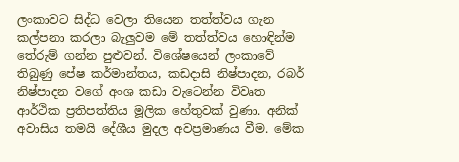ලංකාවට සිද්ධ වෙලා තියෙන තත්ත්වය ගැන කල්පනා කරලා බැලුවම මේ තත්ත්වය හොඳින්ම තේරුම් ගන්න පුළුවන්. විශේෂයෙන් ලංකාවේ තිබුණු පේෂ කර්මාන්තය, කඩදාසි නිෂ්පාදන, රබර් නිෂ්පාදන වගේ අංශ කඩා වැටෙන්න විවෘත ආර්ථික ප්‍රතිපත්තිය මූලික හේතුවක් වුණා. අනික් අවාසිය තමයි දේශීය මුදල අවප්‍රමාණය වීම. මේක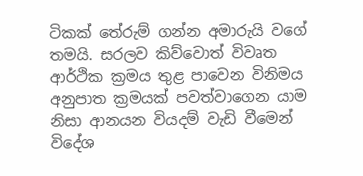ටිකක් තේරුම් ගන්න අමාරුයි වගේ තමයි. සරලව කිව්වොත් විවෘත ආර්ථික ක්‍රමය තුළ පාවෙන විනිමය අනුපාත ක්‍රමයක් පවත්වාගෙන යාම නිසා ආනයන වියදම් වැඩි වීමෙන් විදේශ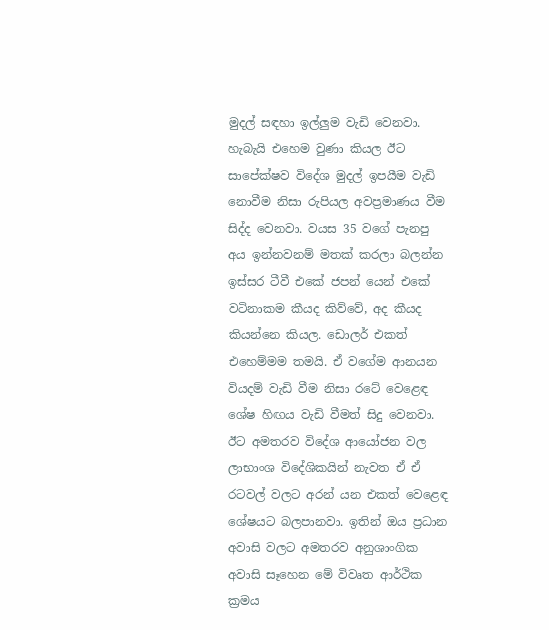මුදල් සඳහා ඉල්ලුම වැඩි වෙනවා. හැබැයි එහෙම වුණා කියල ඊට සාපේක්ෂව විදේශ මුදල් ඉපයීම වැඩි නොවීම නිසා රුපියල අවප්‍රමාණය වීම සිද්ද වෙනවා. වයස 35 වගේ පැනපු අය ඉන්නවනම් මතක් කරලා බලන්න ඉස්සර ටීවී එකේ ජපන් යෙන් එකේ වටිනාකම කීයද කිව්වේ, අද කීයද කියන්නෙ කියල. ඩොලර් එකත් එහෙම්මම තමයි. ඒ වගේම ආනයන වියදම් වැඩි වීම නිසා රටේ වෙළෙඳ ශේෂ හිඟය වැඩි වීමත් සිදු වෙනවා. ඊට අමතරව විදේශ ආයෝජන වල ලාභාංශ විදේශිකයින් නැවත ඒ ඒ රටවල් වලට අරන් යන එකත් වෙළෙඳ ශේෂයට බලපානවා. ඉතින් ඔය ප්‍රධාන අවාසි වලට අමතරව අනුශාංගික අවාසි සෑහෙන මේ විවෘත ආර්ථික ක්‍රමය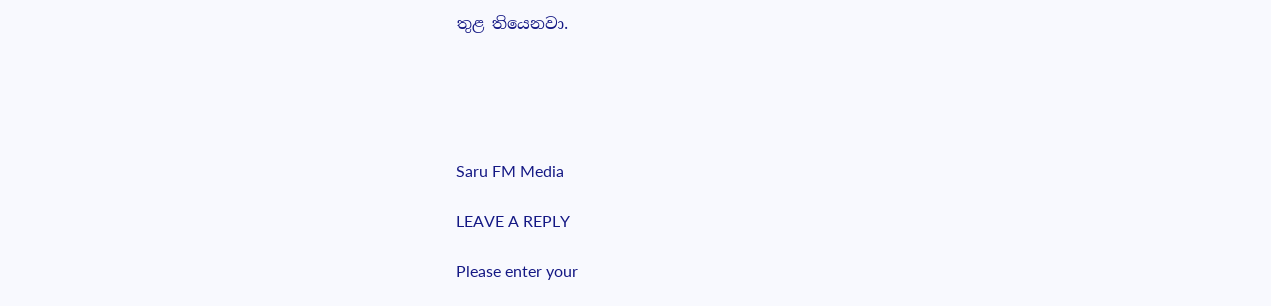තුළ තියෙනවා.





Saru FM Media

LEAVE A REPLY

Please enter your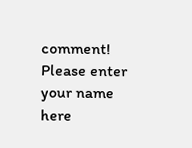comment!
Please enter your name here